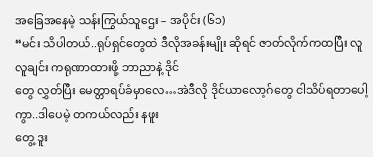အခြေအနေမဲ့ သန်းကြွယ်သူဌေး – အပိုင်း (၆၁)
“မင်း သိပါတယ်..ရုပ်ရှင်တွေထဲ ဒီလိုအခန်းမျိုး ဆိုရင် ဇာတ်လိုက်ကထပြီး လူလူချင်း ကရုဏာထားဖို့ ဘာညာနဲ့ ဒိုင်
တွေ လွှတ်ပြီး မေတ္တာရပ်ခံမှာလေ…အဲဒီလို ဒိုင်ယာလော့ဂ်တွေ ငါသိပ်ရတာပေါ့ကွာ..ဒါပေမဲ့ တကယ်လည်း နဖူး
တွေ့ ဒူး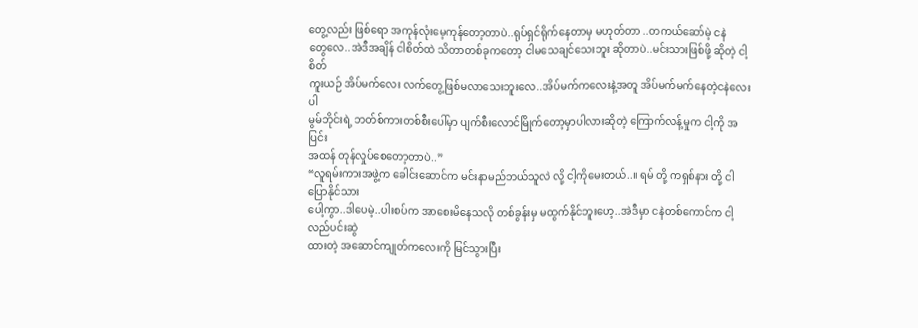တွေ့လည်း ဖြစ်ရော အကုန်လုံးမေ့ကုန်တော့တာပဲ..ရုပ်ရှင်ရိုက်နေတာမှ မဟုတ်တာ ..တကယ်ဆော်မဲ့ ငနဲ
တွေလေ..အဲဒီအချိန် ငါစိတ်ထဲ သိတာတစ်ခုကတော့ ငါမသေချင်သေးဘူး ဆိုတာပဲ..မင်းသားဖြစ်ဖို့ ဆိုတဲ့ ငါ့စိတ်
ကူးယဉ် အိပ်မက်လေး လက်တွေ့ဖြစ်မလာသေးဘူးလေ..အိပ်မက်ကလေးနဲ့အတူ အိပ်မက်မက်နေတဲ့ငနဲလေးပါ
မွမ်ဘိုင်းရဲ့ ဘတ်စ်ကားတစ်စီးပေါ်မှာ ပျက်စီးလောင်မြိုက်တော့မှာပါလားဆိုတဲ့ ကြောက်လန့်မှုက ငါ့ကို အပြင်း
အထန် တုန်လှုပ်စေတော့တာပဲ..”
“လူရမ်းကားအဖွဲ့က ခေါင်းဆောင်က မင်းနာမည်ဘယ်သူလဲ လို့ ငါ့ကိုမေးတယ်..။ ရမ် တို့ ကရှစ်နား တို့ ငါပြောနိုင်သား
ပေါ့ကွာ..ဒါပေမဲ့..ပါးစပ်က အာစေးမိနေသလို တစ်ခွန်းမှ မထွက်နိုင်ဘူးဟေ့..အဲဒီမှာ ငနဲတစ်ကောင်က ငါ့လည်ပင်းဆွဲ
ထားတဲ့ အဆောင်ကျုတ်ကလေးကို မြင်သွားပြီး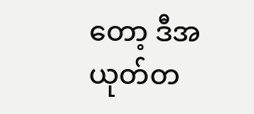တော့ ဒီအယုတ်တ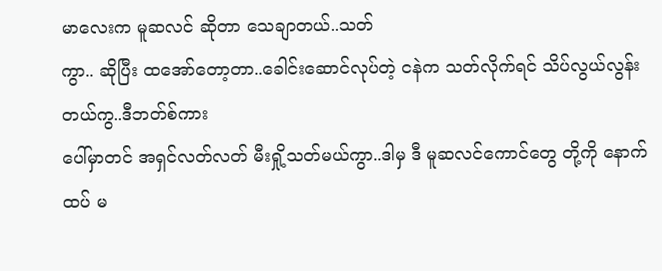မာလေးက မူဆလင် ဆိုတာ သေချာတယ်..သတ်
ကွာ.. ဆိုပြီး ထအော်တော့တာ..ခေါင်းဆောင်လုပ်တဲ့ ငနဲက သတ်လိုက်ရင် သိပ်လွယ်လွန်းတယ်ကွ..ဒီဘတ်စ်ကား
ပေါ်မှာတင် အရှင်လတ်လတ် မီးရှို့သတ်မယ်ကွာ..ဒါမှ ဒီ မူဆလင်ကောင်တွေ တို့ကို နောက်ထပ် မ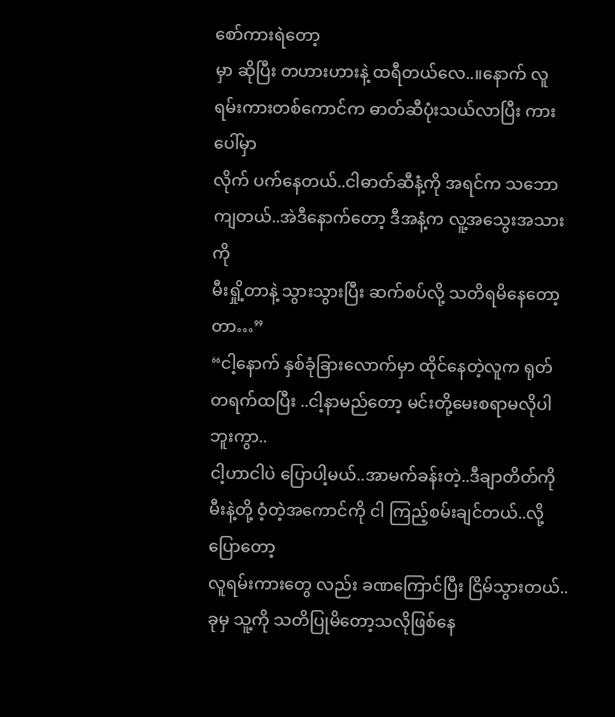စော်ကားရဲတော့
မှာ ဆိုပြီး တဟားဟားနဲ့ ထရီတယ်လေ..။နောက် လူရမ်းကားတစ်ကောင်က ဓာတ်ဆီပုံးသယ်လာပြီး ကားပေါ်မှာ
လိုက် ပက်နေတယ်..ငါဓာတ်ဆီနံ့ကို အရင်က သဘောကျတယ်..အဲဒီနောက်တော့ ဒီအနံ့က လူ့အသွေးအသားကို
မီးရှို့တာနဲ့ သွားသွားပြီး ဆက်စပ်လို့ သတိရမိနေတော့တာ…”
“ငါ့နောက် နှစ်ခုံခြားလောက်မှာ ထိုင်နေတဲ့လူက ရုတ်တရက်ထပြီး ..ငါ့နာမည်တော့ မင်းတို့မေးစရာမလိုပါဘူးကွာ..
ငါ့ဟာငါပဲ ပြောပါ့မယ်..အာမက်ခန်းတဲ့..ဒီချာတိတ်ကို မီးနဲ့တို့ ဝံ့တဲ့အကောင်ကို ငါ ကြည့်စမ်းချင်တယ်..လို့ပြောတော့
လူရမ်းကားတွေ လည်း ခဏကြောင်ပြီး ငြိမ်သွားတယ်..ခုမှ သူ့ကို သတိပြုမိတော့သလိုဖြစ်နေ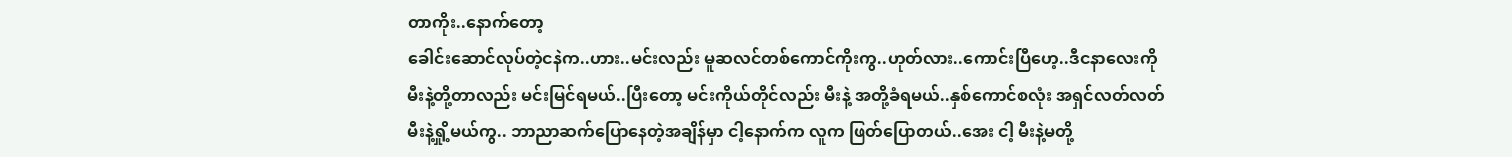တာကိုး..နောက်တော့
ခေါင်းဆောင်လုပ်တဲ့ငနဲက..ဟား..မင်းလည်း မူဆလင်တစ်ကောင်ကိုးကွ..ဟုတ်လား..ကောင်းပြီဟေ့..ဒီငနာလေးကို
မီးနဲ့တို့တာလည်း မင်းမြင်ရမယ်..ပြီးတော့ မင်းကိုယ်တိုင်လည်း မီးနဲ့ အတို့ခံရမယ်..နှစ်ကောင်စလုံး အရှင်လတ်လတ်
မီးနဲ့ရှို့မယ်ကွ.. ဘာညာဆက်ပြောနေတဲ့အချိန်မှာ ငါ့နောက်က လူက ဖြတ်ပြောတယ်..အေး ငါ့ မီးနဲ့မတို့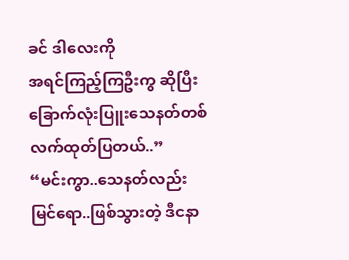ခင် ဒါလေးကို
အရင်ကြည့်ကြဦးကွ ဆိုပြီး ခြောက်လုံးပြူးသေနတ်တစ်လက်ထုတ်ပြတယ်..”
“မင်းကွာ..သေနတ်လည်းမြင်ရော..ဖြစ်သွားတဲ့ ဒီငနာ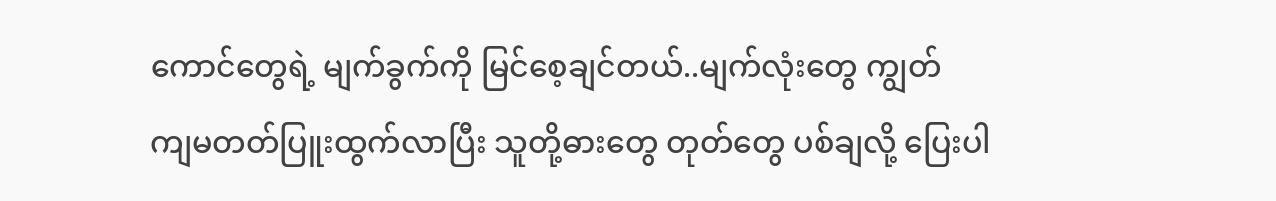ကောင်တွေရဲ့ မျက်ခွက်ကို မြင်စေ့ချင်တယ်..မျက်လုံးတွေ ကျွတ်
ကျမတတ်ပြူးထွက်လာပြီး သူတို့ဓားတွေ တုတ်တွေ ပစ်ချလို့ ပြေးပါ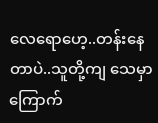လေရောဟေ့..တန်းနေတာပဲ..သူတို့ကျ သေမှာ
ကြောက်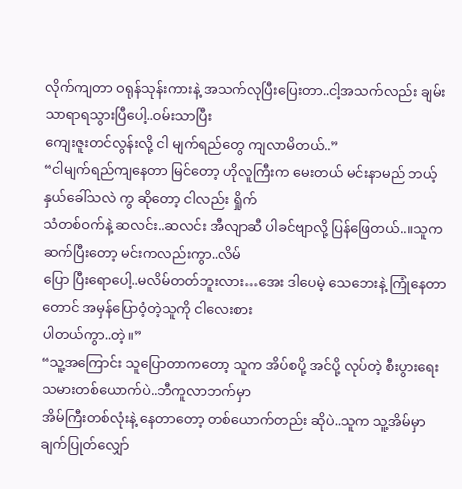လိုက်ကျတာ ဝရုန်သုန်းကားနဲ့ အသက်လုပြီးပြေးတာ..ငါ့အသက်လည်း ချမ်းသာရာရသွားပြီပေါ့..ဝမ်းသာပြီး
ကျေးဇူးတင်လွန်းလို့ ငါ မျက်ရည်တွေ ကျလာမိတယ်..”
“ငါမျက်ရည်ကျနေတာ မြင်တော့ ဟိုလူကြီးက မေးတယ် မင်းနာမည် ဘယ့်နှယ်ခေါ်သလဲ ကွ ဆိုတော့ ငါလည်း ရှိုက်
သံတစ်ဝက်နဲ့ ဆလင်း..ဆလင်း အီလျာဆီ ပါခင်ဗျာလို့ ပြန်ဖြေတယ်..။သူက ဆက်ပြီးတော့ မင်းကလည်းကွာ..လိမ်
ပြော ပြီးရောပေါ့..မလိမ်တတ်ဘူးလား…အေး ဒါပေမဲ့ သေဘေးနဲ့ ကြုံနေတာတောင် အမှန်ပြောဝံ့တဲ့သူကို ငါလေးစား
ပါတယ်ကွာ..တဲ့။”
“သူ့အကြောင်း သူပြောတာကတော့ သူက အိပ်စပို့ အင်ပို့ လုပ်တဲ့ စီးပွားရေးသမားတစ်ယောက်ပဲ..ဘီကူလာဘက်မှာ
အိမ်ကြီးတစ်လုံးနဲ့ နေတာတော့ တစ်ယောက်တည်း ဆိုပဲ..သူက သူ့အိမ်မှာ ချက်ပြုတ်လျှော်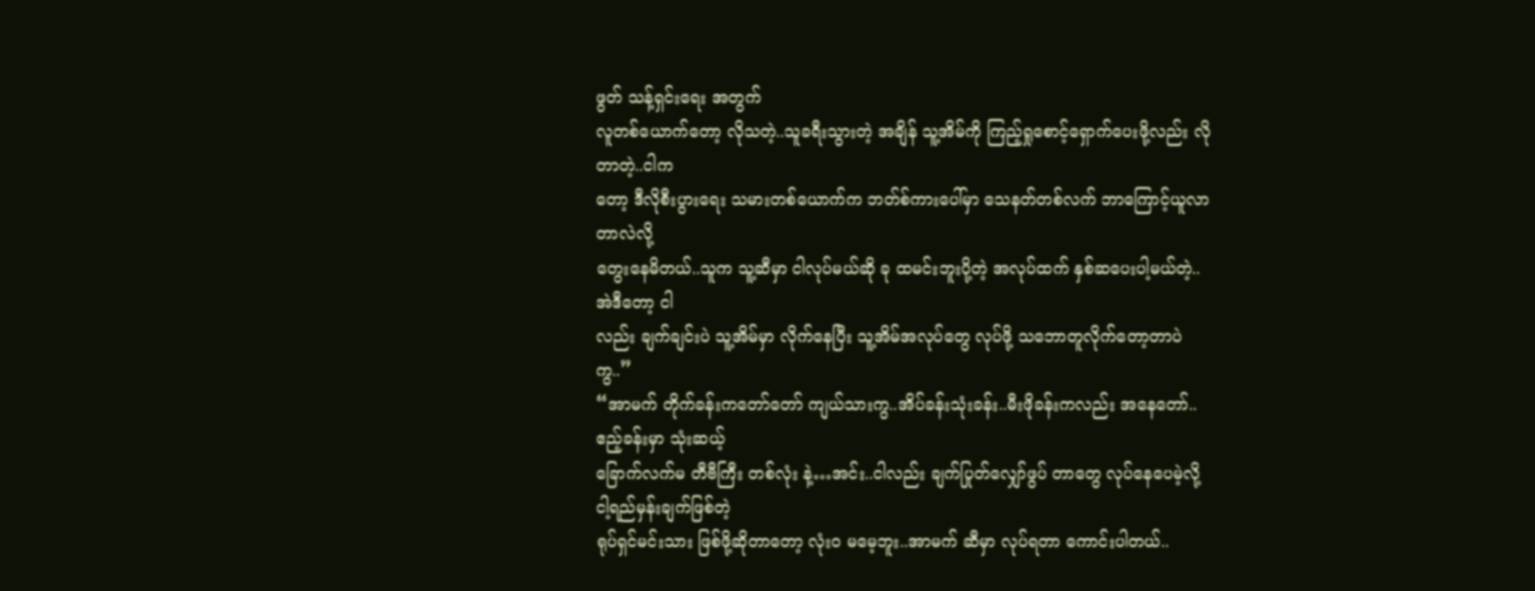ဖွတ် သန့်ရှင်းရေး အတွက်
လူတစ်ယောက်တော့ လိုသတဲ့..သူခရီးသွားတဲ့ အချိန် သူ့အိမ်ကို ကြည့်ရှုစောင့်ရှောက်ပေးဖို့လည်း လိုတာတဲ့..ငါက
တော့ ဒီလိုစီးပွားရေး သမားတစ်ယောက်က ဘတ်စ်ကားပေါ်မှာ သေနတ်တစ်လက် ဘာကြောင့်ယူလာတာလဲလို့
တွေးနေမိတယ်..သူက သူ့ဆီမှာ ငါလုပ်မယ်ဆို ခု ထမင်းဘူးပို့တဲ့ အလုပ်ထက် နှစ်ဆပေးပါ့မယ်တဲ့..အဲဒီတော့ ငါ
လည်း ချက်ချင်းပဲ သူ့အိမ်မှာ လိုက်နေပြီး သူ့အိမ်အလုပ်တွေ လုပ်ဖို့ သဘောတူလိုက်တော့တာပဲကွ..”
“အာမက် တိုက်ခန်းကတော်တော် ကျယ်သားကွ..အိပ်ခန်းသုံးခန်း..မီးဖိုခန်းကလည်း အနေတော်..ဧည့်ခန်းမှာ သုံးဆယ့်
ခြောက်လက်မ တီဗီကြီး တစ်လုံး နဲ့…အင်း..ငါလည်း ချက်ပြုတ်လျှော်ဖွပ် တာတွေ လုပ်နေပေမဲ့လို့ ငါ့ရည်မှန်းချက်ဖြစ်တဲ့
ရုပ်ရှင်မင်းသား ဖြစ်ဖို့ဆိုတာတော့ လုံးဝ မမေ့ဘူး..အာမက် ဆီမှာ လုပ်ရတာ ကောင်းပါတယ်..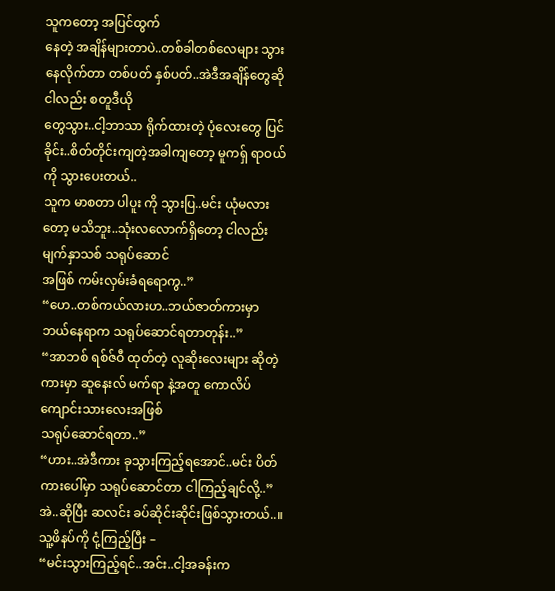သူကတော့ အပြင်ထွက်
နေတဲ့ အချိန်များတာပဲ..တစ်ခါတစ်လေများ သွားနေလိုက်တာ တစ်ပတ် နှစ်ပတ်..အဲဒီအချိန်တွေဆို ငါလည်း စတူဒီယို
တွေသွား..ငါ့ဘာသာ ရိုက်ထားတဲ့ ပုံလေးတွေ ပြင်ခိုင်း..စိတ်တိုင်းကျတဲ့အခါကျတော့ မူကရှ် ရာဝယ် ကို သွားပေးတယ်..
သူက မာစတာ ပါပူး ကို သွားပြ..မင်း ယုံမလားတော့ မသိဘူး..သုံးလလောက်ရှိတော့ ငါလည်း မျက်နှာသစ် သရုပ်ဆောင်
အဖြစ် ကမ်းလှမ်းခံရရောကွ..”
“ဟေ..တစ်ကယ်လားဟ..ဘယ်ဇာတ်ကားမှာ ဘယ်နေရာက သရုပ်ဆောင်ရတာတုန်း..”
“အာဘစ် ရစ်ဇ်ဝီ ထုတ်တဲ့ လူဆိုးလေးများ ဆိုတဲ့ ကားမှာ ဆူနေးလ် မက်ရာ နဲ့အတူ ကောလိပ်ကျောင်းသားလေးအဖြစ်
သရုပ်ဆောင်ရတာ..”
“ဟား..အဲဒီကား ခုသွားကြည့်ရအောင်..မင်း ပိတ်ကားပေါ်မှာ သရုပ်ဆောင်တာ ငါကြည့်ချင်လို့..”
အဲ..ဆိုပြီး ဆလင်း ခပ်ဆိုင်းဆိုင်းဖြစ်သွားတယ်..။သူ့ဖိနပ်ကို ငုံ့ကြည့်ပြီး –
“မင်းသွားကြည့်ရင်..အင်း..ငါ့အခန်းက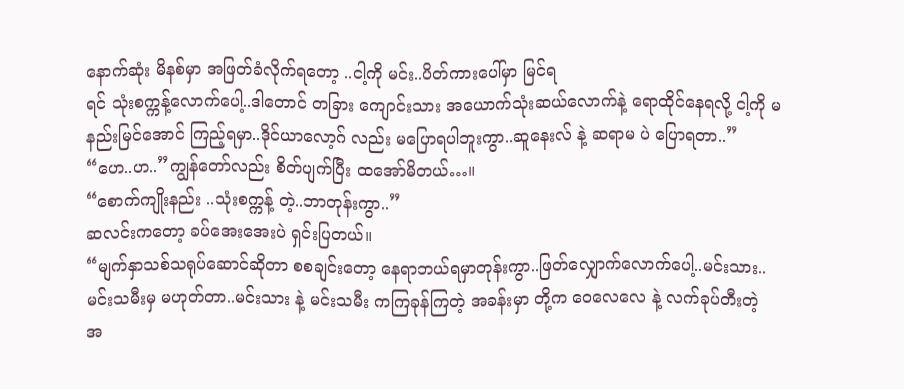နောက်ဆုံး မိနစ်မှာ အဖြတ်ခံလိုက်ရတော့ ..ငါ့ကို မင်း..ပိတ်ကားပေါ်မှာ မြင်ရ
ရင် သုံးစက္ကန့်လောက်ပေါ့..ဒါတောင် တခြား ကျောင်းသား အယောက်သုံးဆယ်လောက်နဲ့ ရောထိုင်နေရလို့ ငါ့ကို မ
နည်းမြင်အောင် ကြည့်ရမှာ..ဒိုင်ယာလော့ဂ် လည်း မပြောရပါဘူးကွာ..ဆူနေးလ် နဲ့ ဆရာမ ပဲ ပြောရတာ..”
“ဟေ..ဟ..”ကျွန်တော်လည်း စိတ်ပျက်ပြီး ထအော်မိတယ်…။
“စောက်ကျိုးနည်း ..သုံးစက္ကန့် တဲ့..ဘာတုန်းကွာ..”
ဆလင်းကတော့ ခပ်အေးအေးပဲ ရှင်းပြတယ်။
“မျက်နှာသစ်သရုပ်ဆောင်ဆိုတာ စစချင်းတော့ နေရာဘယ်ရမှာတုန်းကွာ..ဖြတ်လျှောက်လောက်ပေါ့..မင်းသား..
မင်းသမီးမှ မဟုတ်တာ..မင်းသား နဲ့ မင်းသမီး ကကြခုန်ကြတဲ့ အခန်းမှာ တို့က ဝေလေလေ နဲ့ လက်ခုပ်တီးတဲ့
အ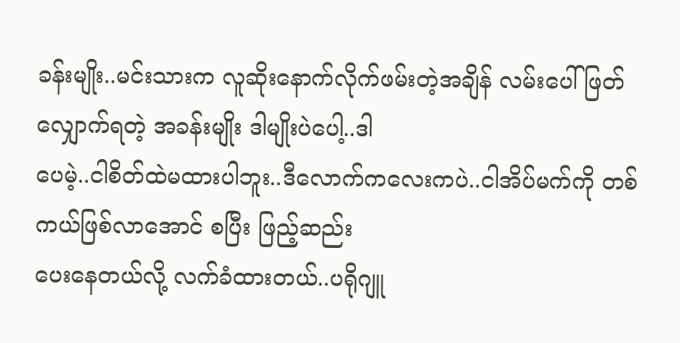ခန်းမျိုး..မင်းသားက လူဆိုးနောက်လိုက်ဖမ်းတဲ့အချိန် လမ်းပေါ်ဖြတ်လျှောက်ရတဲ့ အခန်းမျိုး ဒါမျိုးပဲပေါ့..ဒါ
ပေမဲ့..ငါစိတ်ထဲမထားပါဘူး..ဒီလောက်ကလေးကပဲ..ငါအိပ်မက်ကို တစ်ကယ်ဖြစ်လာအောင် စပြီး ဖြည့်ဆည်း
ပေးနေတယ်လို့ လက်ခံထားတယ်..ပရိုဂျူ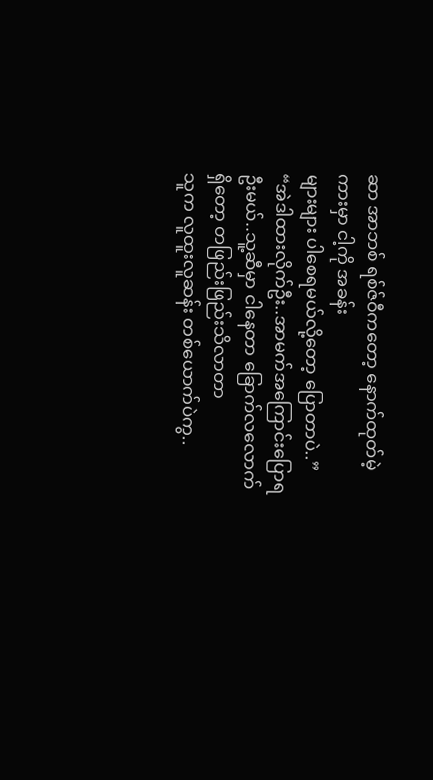ဆာ အာဘစ် ရစ်ဇ်ဝီကတော့ နောက်ထုတ်မဲ့ ကားမှာ ငါ့ကို အခန်း
များများ ပါစေရမယ်လို့တော့ ပြောတာပဲ..”
“အဲဒါထားလိုက်ဦး..အာမက်အကြောင်းပြောရဦးမယ်..သူ့ဆီမှာ ငါနေတာ ခြောက်လလောက်ရှိတော့ တဖြည်းဖြည်းသိလာတာ
သူက လူထူးလူဆန်း တစ်ယောက်ပဲကွ..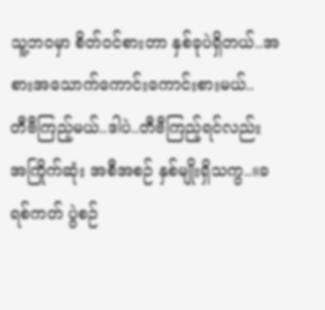သူ့ဘဝမှာ စိတ်ဝင်စားတာ နှစ်ခုပဲရှိတယ်..အစားအသောက်ကောင်းကောင်းစားမယ်..
တီဗီကြည့်မယ်..ဒါပဲ..တီဗီကြည့်ရင်လည်း အကြိုက်ဆုံး အစီအစဉ် နှစ်မျိုးရှိသကွ..။ခရစ်ကတ် ပွဲစဉ်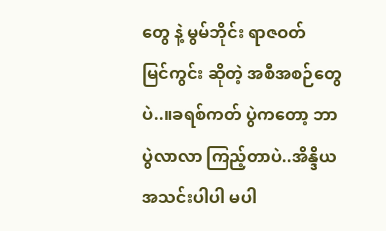တွေ နဲ့ မွမ်ဘိုင်း ရာဇဝတ်
မြင်ကွင်း ဆိုတဲ့ အစီအစဉ်တွေပဲ..။ခရစ်ကတ် ပွဲကတော့ ဘာပွဲလာလာ ကြည့်တာပဲ..အိန္ဒိယ အသင်းပါပါ မပါ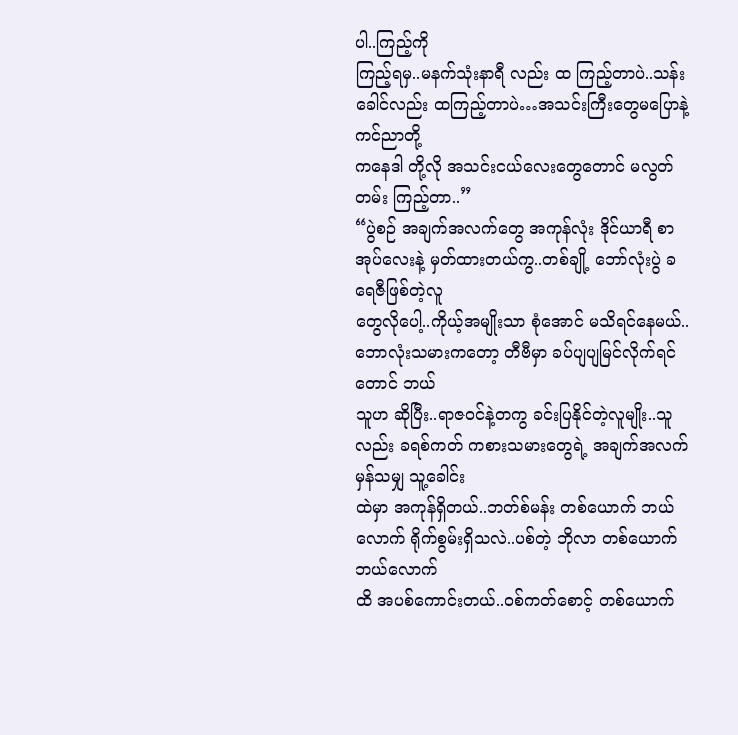ပါ..ကြည့်ကို
ကြည့်ရမှ..မနက်သုံးနာရီ လည်း ထ ကြည့်တာပဲ..သန်းခေါင်လည်း ထကြည့်တာပဲ…အသင်းကြီးတွေမပြောနဲ့ ကင်ညာတို့
ကနေဒါ တို့လို အသင်းငယ်လေးတွေတောင် မလွတ်တမ်း ကြည့်တာ..”
“ပွဲစဉ် အချက်အလက်တွေ အကုန်လုံး ဒိုင်ယာရီ စာအုပ်လေးနဲ့ မှတ်ထားတယ်ကွ..တစ်ချို့ ဘော်လုံးပွဲ ခရေဇီဖြစ်တဲ့လူ
တွေလိုပေါ့..ကိုယ့်အမျိုးသာ စုံအောင် မသိရင်နေမယ်..ဘောလုံးသမားကတော့ တီဗီမှာ ခပ်ပျပျမြင်လိုက်ရင်တောင် ဘယ်
သူဟ ဆိုပြီး..ရာဇဝင်နဲ့တကွ ခင်းပြနိုင်တဲ့လူမျိုး..သူလည်း ခရစ်ကတ် ကစားသမားတွေရဲ့ အချက်အလက်မှန်သမျှ သူ့ခေါင်း
ထဲမှာ အကုန်ရှိတယ်..ဘတ်စ်မန်း တစ်ယောက် ဘယ်လောက် ရိုက်စွမ်းရှိသလဲ..ပစ်တဲ့ ဘိုလာ တစ်ယောက် ဘယ်လောက်
ထိ အပစ်ကောင်းတယ်..ဝစ်ကတ်စောင့် တစ်ယောက်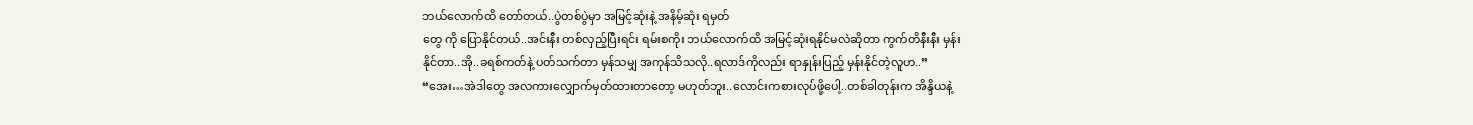ဘယ်လောက်ထိ တော်တယ်..ပွဲတစ်ပွဲမှာ အမြင့်ဆုံးနဲ့ အနိမ့်ဆုံး ရမှတ်
တွေ ကို ပြောနိုင်တယ်..အင်းနီး တစ်လှည့်ပြီးရင်း ရမ်းစကိုး ဘယ်လောက်ထိ အမြင့်ဆုံးရနိုင်မလဲဆိုတာ ကွက်တိနီးနီး မှန်း
နိုင်တာ..အို..ခရစ်ကတ်နဲ့ ပတ်သက်တာ မှန်သမျှ အကုန်သိသလို..ရလာဒ်ကိုလည်း ရာနှုန်းပြည့် မှန်းနိုင်တဲ့လူဟ..”
“အေး…အဲဒါတွေ အလကားလျှောက်မှတ်ထားတာတော့ မဟုတ်ဘူး..လောင်းကစားလုပ်ဖို့ပေါ့..တစ်ခါတုန်းက အိန္ဒိယနဲ့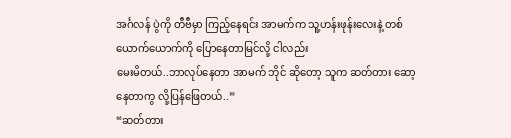အင်္ဂလန် ပွဲကို တီဗီမှာ ကြည့်နေရင်း အာမက်က သူ့ဟန်းဖုန်းလေးနဲ့ တစ်ယောက်ယောက်ကို ပြောနေတာမြင်လို့ ငါလည်း
မေးမိတယ်..ဘာလုပ်နေတာ အာမက် ဘိုင် ဆိုတော့ သူက ဆတ်တား ဆော့နေတာကွ လို့ပြန်ဖြေတယ်..”
“ဆတ်တား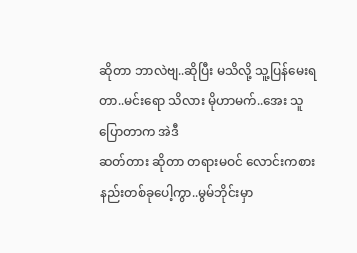ဆိုတာ ဘာလဲဗျ..ဆိုပြီး မသိလို့ သူ့ပြန်မေးရတာ..မင်းရော သိလား မိုဟာမက်..အေး သူပြောတာက အဲဒီ
ဆတ်တား ဆိုတာ တရားမဝင် လောင်းကစားနည်းတစ်ခုပေါ့ကွာ..မွမ်ဘိုင်းမှာ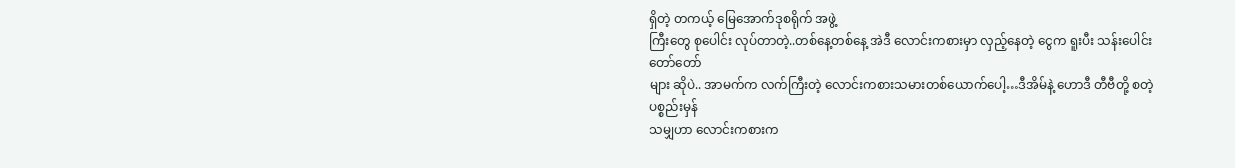ရှိတဲ့ တကယ့် မြေအောက်ဒုစရိုက် အဖွဲ့
ကြီးတွေ စုပေါင်း လုပ်တာတဲ့..တစ်နေ့တစ်နေ့ အဲဒီ လောင်းကစားမှာ လှည့်နေတဲ့ ငွေက ရူးပီး သန်းပေါင်းတော်တော်
များ ဆိုပဲ.. အာမက်က လက်ကြီးတဲ့ လောင်းကစားသမားတစ်ယောက်ပေါ့…ဒီအိမ်နဲ့ ဟောဒီ တီဗီတို့ စတဲ့ ပစ္စည်းမှန်
သမျှဟာ လောင်းကစားက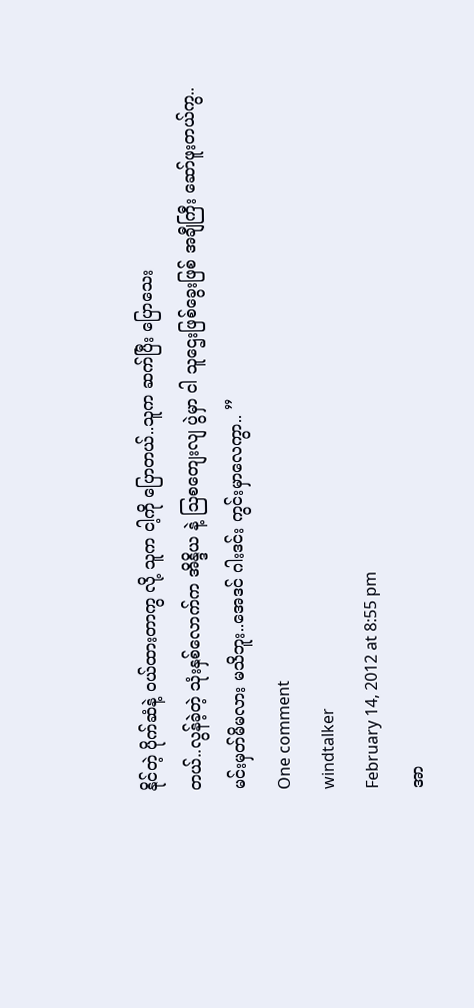နိုင်တဲ့ ပိုက်ဆံနဲ့ ဝယ်ထားတာကွ လို့ သူက ငါ့ကို ပြောတယ်..သူက ဆက်ပြီး ပြောသေး
တယ်..လွန်ခဲ့တဲ့ သုံးနှစ်လောက်က အိန္ဒိယ နဲ့ ဩစတျေးလျ ပွဲမှာ ငါ သူဌေးဖြစ်ခွေးဖြစ် အချီကြီး ဆော်ဖူးတယ်ကွ..
မင်းမှတ်မိမလား မသိဘူး..အေဒင် ဂါးဒင်း ကွင်းမှာလေကွာ.. ”
One comment
windtalker
February 14, 2012 at 8:55 pm
အာ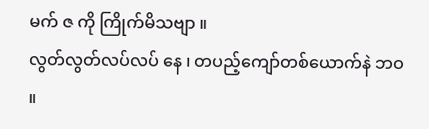မက် ဇ ကို ကြိုက်မိသဗျာ ။
လွတ်လွတ်လပ်လပ် နေ ၊ တပည့်ကျော်တစ်ယောက်နဲ ဘဝ ။